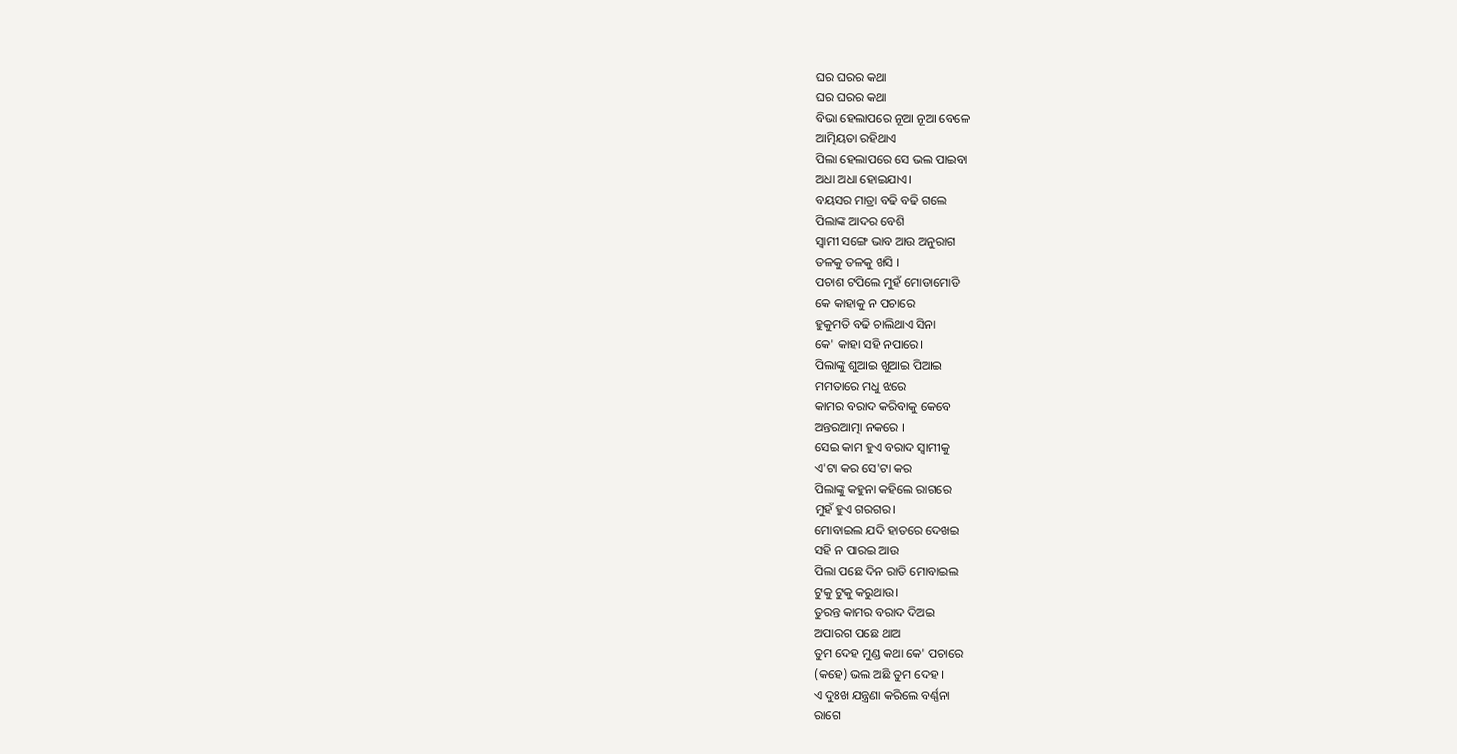ଘର ଘରର କଥା
ଘର ଘରର କଥା
ବିଭା ହେଲାପରେ ନୂଆ ନୂଆ ବେଳେ
ଆତ୍ମିୟତା ରହିଥାଏ
ପିଲା ହେଲାପରେ ସେ ଭଲ ପାଇବା
ଅଧା ଅଧା ହୋଇଯାଏ।
ବୟସର ମାତ୍ରା ବଢି ବଢି ଗଲେ
ପିଲାଙ୍କ ଆଦର ବେଶି
ସ୍ବାମୀ ସଙ୍ଗେ ଭାବ ଆଉ ଅନୁରାଗ
ତଳକୁ ତଳକୁ ଖସି ।
ପଚାଶ ଟପିଲେ ମୁହଁ ମୋଡାମୋଡି
କେ କାହାକୁ ନ ପଚାରେ
ହୁକୁମତି ବଢି ଚାଲିଥାଏ ସିନା
କେ' କାହା ସହି ନପାରେ।
ପିଲାଙ୍କୁ ଶୁଆଇ ଖୁଆଇ ପିଆଇ
ମମତାରେ ମଧୁ ଝରେ
କାମର ବରାଦ କରିବାକୁ କେବେ
ଅନ୍ତରଆତ୍ମା ନକରେ ।
ସେଇ କାମ ହୁଏ ବରାଦ ସ୍ବାମୀକୁ
ଏ'ଟା କର ସେ'ଟା କର
ପିଲାଙ୍କୁ କହୁନା କହିଲେ ରାଗରେ
ମୁହଁ ହୁଏ ଗରଗର।
ମୋବାଇଲ ଯଦି ହାତରେ ଦେଖଇ
ସହି ନ ପାରଇ ଆଉ
ପିଲା ପଛେ ଦିନ ରାତି ମୋବାଇଲ
ଟୁକୁ ଟୁକୁ କରୁଥାଉ।
ତୁରନ୍ତ କାମର ବରାଦ ଦିଅଇ
ଅପାରଗ ପଛେ ଥାଅ
ତୁମ ଦେହ ମୁଣ୍ଡ କଥା କେ' ପଚାରେ
(କହେ) ଭଲ ଅଛି ତୁମ ଦେହ ।
ଏ ଦୁଃଖ ଯନ୍ତ୍ରଣା କରିଲେ ବର୍ଣ୍ଣନା
ରାଗେ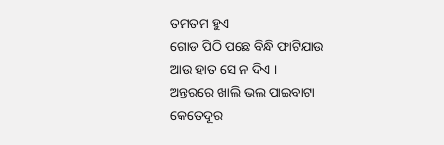ତମତମ ହୁଏ
ଗୋଡ ପିଠି ପଛେ ବିନ୍ଧି ଫାଟିଯାଉ
ଆଉ ହାତ ସେ ନ ଦିଏ ।
ଅନ୍ତରରେ ଖାଲି ଭଲ ପାଇବାଟା
କେତେଦୂର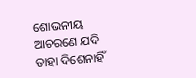ଶୋଭନୀୟ
ଆଚରଣେ ଯଦି ତାହା ଦିଶେନାହିଁ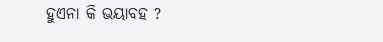ହୁଏନା କି ଭୟାବହ ?